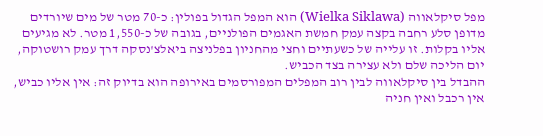מפל סיקלאווה (Wielka Siklawa) הוא המפל הגדול בפולין: כ-70 מטר של מים שיורדים מדופן סלע רחבה בקצה עמק חמשת האגמים הפולניים, בגובה של כ-1,550 מטר. לא מגיעים אליו בקלות. זו עלייה של כשעתיים וחצי מהחניון בפלניצה ביאלצ'נסקה דרך עמק רושטוקה, יום הליכה שלם ולא עצירה בצד הכביש.
ההבדל בין סיקלאווה לבין רוב המפלים המפורסמים באירופה הוא בדיוק זה: אין אליו כביש, אין רכבל ואין חניה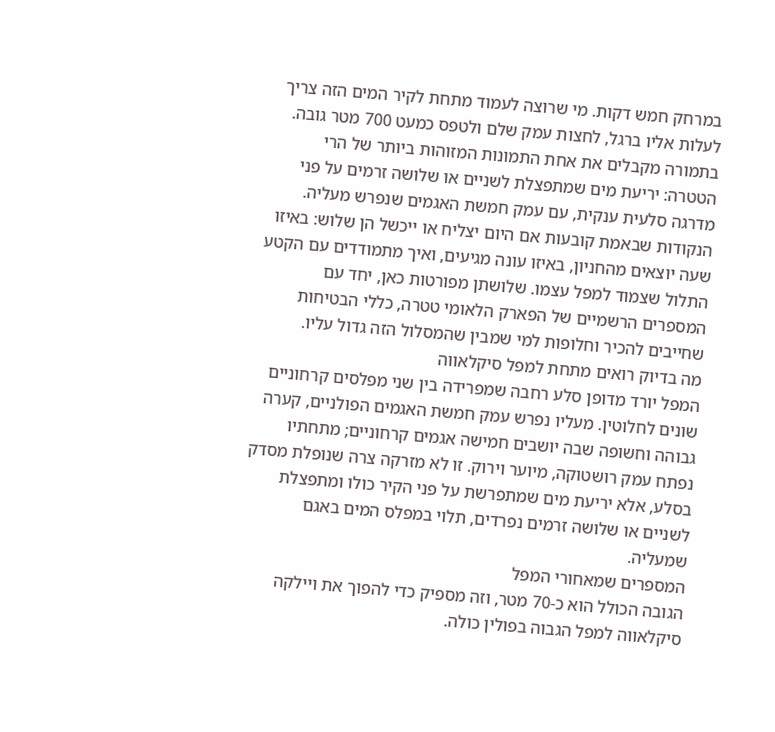במרחק חמש דקות. מי שרוצה לעמוד מתחת לקיר המים הזה צריך לעלות אליו ברגל, לחצות עמק שלם ולטפס כמעט 700 מטר גובה. בתמורה מקבלים את אחת התמונות המזוהות ביותר של הרי הטטרה: יריעת מים שמתפצלת לשניים או שלושה זרמים על פני מדרגה סלעית ענקית, עם עמק חמשת האגמים שנפרש מעליה.
הנקודות שבאמת קובעות אם היום יצליח או ייכשל הן שלוש: באיזו שעה יוצאים מהחניון, באיזו עונה מגיעים, ואיך מתמודדים עם הקטע התלול שצמוד למפל עצמו. שלושתן מפורטות כאן, יחד עם המספרים הרשמיים של הפארק הלאומי טטרה, כללי הבטיחות שחייבים להכיר וחלופות למי שמבין שהמסלול הזה גדול עליו.
מה בדיוק רואים מתחת למפל סיקלאווה
המפל יורד מדופן סלע רחבה שמפרידה בין שני מפלסים קרחוניים שונים לחלוטין. מעליו נפרש עמק חמשת האגמים הפולניים, קערה גבוהה וחשופה שבה יושבים חמישה אגמים קרחוניים; מתחתיו נפתח עמק רושטוקה, מיוער וירוק. זו לא מזרקה צרה שנופלת מסדק בסלע, אלא יריעת מים שמתפרשת על פני הקיר כולו ומתפצלת לשניים או שלושה זרמים נפרדים, תלוי במפלס המים באגם שמעליה.
המספרים שמאחורי המפל
הגובה הכולל הוא כ-70 מטר, וזה מספיק כדי להפוך את ויילקה סיקלאווה למפל הגבוה בפולין כולה.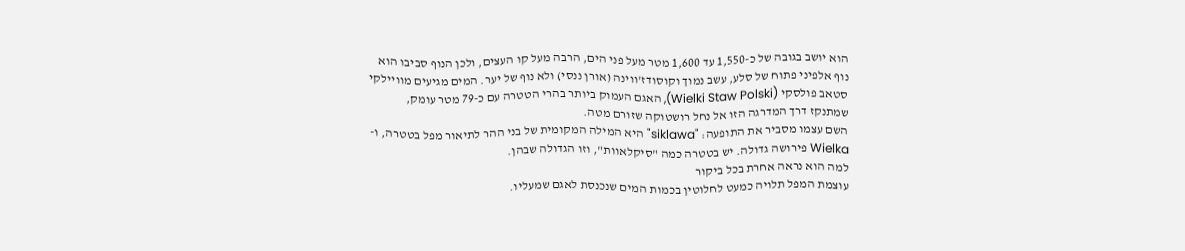הוא יושב בגובה של כ-1,550 עד 1,600 מטר מעל פני הים, הרבה מעל קו העצים, ולכן הנוף סביבו הוא נוף אלפיני פתוח של סלע, עשב נמוך וקוסודז'ווינה (אורן ננסי) ולא נוף של יער. המים מגיעים מוויילקי סטאב פולסקי (Wielki Staw Polski), האגם העמוק ביותר בהרי הטטרה עם כ-79 מטר עומק, שמתנקז דרך המדרגה הזו אל נחל רושטוקה שזורם מטה.
השם עצמו מסביר את התופעה: "siklawa" היא המילה המקומית של בני ההר לתיאור מפל בטטרה, ו-Wielka פירושה גדולה. יש בטטרה כמה "סיקלאוות", וזו הגדולה שבהן.
למה הוא נראה אחרת בכל ביקור
עוצמת המפל תלויה כמעט לחלוטין בכמות המים שנכנסת לאגם שמעליו.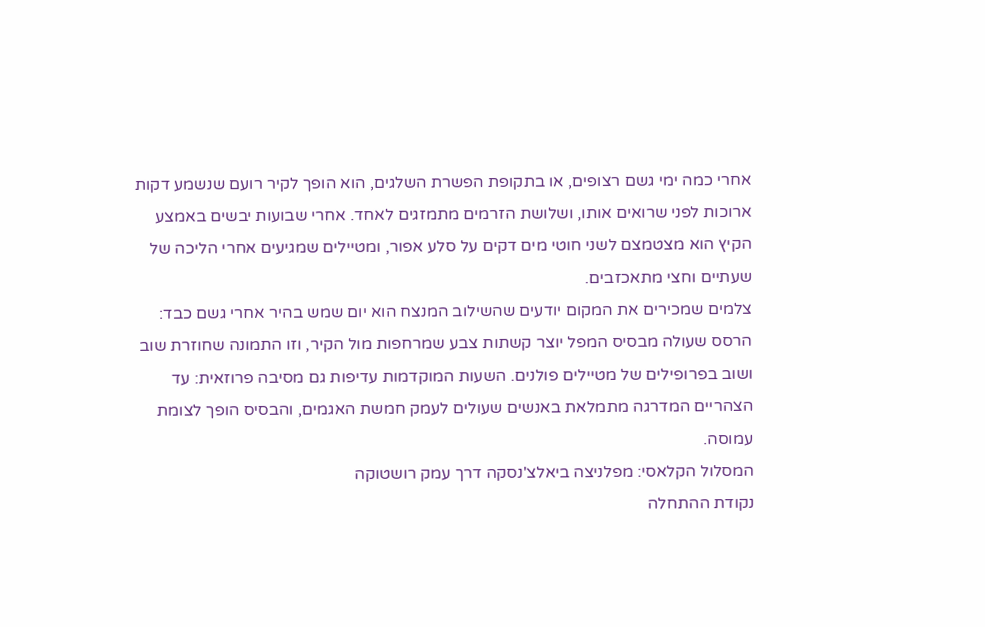אחרי כמה ימי גשם רצופים, או בתקופת הפשרת השלגים, הוא הופך לקיר רועם שנשמע דקות ארוכות לפני שרואים אותו, ושלושת הזרמים מתמזגים לאחד. אחרי שבועות יבשים באמצע הקיץ הוא מצטמצם לשני חוטי מים דקים על סלע אפור, ומטיילים שמגיעים אחרי הליכה של שעתיים וחצי מתאכזבים.
צלמים שמכירים את המקום יודעים שהשילוב המנצח הוא יום שמש בהיר אחרי גשם כבד: הרסס שעולה מבסיס המפל יוצר קשתות צבע שמרחפות מול הקיר, וזו התמונה שחוזרת שוב ושוב בפרופילים של מטיילים פולנים. השעות המוקדמות עדיפות גם מסיבה פרוזאית: עד הצהריים המדרגה מתמלאת באנשים שעולים לעמק חמשת האגמים, והבסיס הופך לצומת עמוסה.
המסלול הקלאסי: מפלניצה ביאלצ'נסקה דרך עמק רושטוקה
נקודת ההתחלה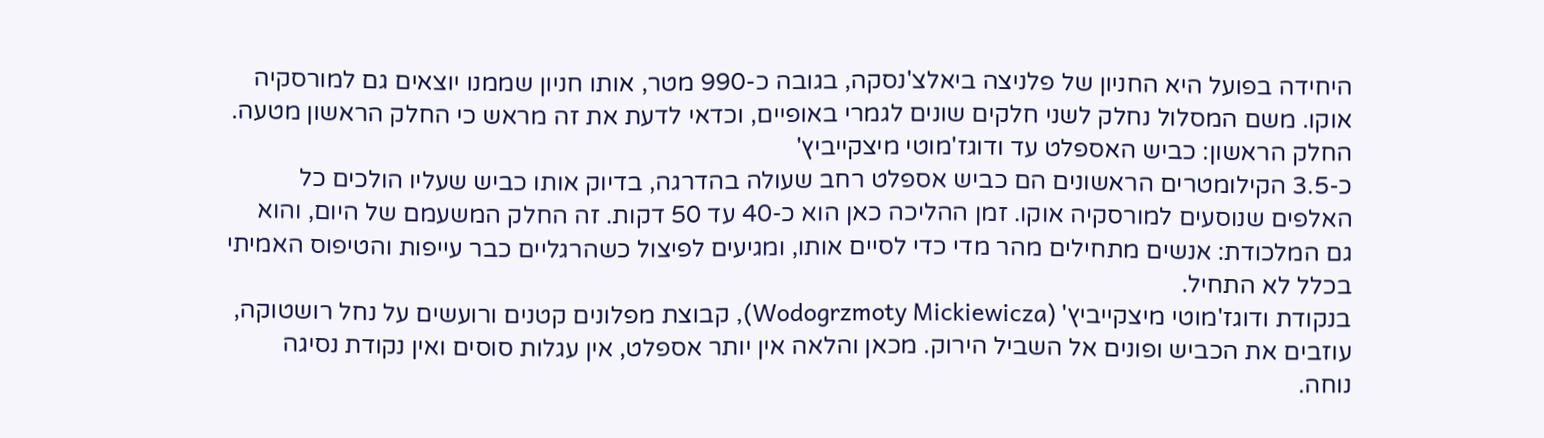היחידה בפועל היא החניון של פלניצה ביאלצ'נסקה, בגובה כ-990 מטר, אותו חניון שממנו יוצאים גם למורסקיה אוקו. משם המסלול נחלק לשני חלקים שונים לגמרי באופיים, וכדאי לדעת את זה מראש כי החלק הראשון מטעה.
החלק הראשון: כביש האספלט עד ודוגז'מוטי מיצקייביץ'
כ-3.5 הקילומטרים הראשונים הם כביש אספלט רחב שעולה בהדרגה, בדיוק אותו כביש שעליו הולכים כל האלפים שנוסעים למורסקיה אוקו. זמן ההליכה כאן הוא כ-40 עד 50 דקות. זה החלק המשעמם של היום, והוא גם המלכודת: אנשים מתחילים מהר מדי כדי לסיים אותו, ומגיעים לפיצול כשהרגליים כבר עייפות והטיפוס האמיתי בכלל לא התחיל.
בנקודת ודוגז'מוטי מיצקייביץ' (Wodogrzmoty Mickiewicza), קבוצת מפלונים קטנים ורועשים על נחל רושטוקה, עוזבים את הכביש ופונים אל השביל הירוק. מכאן והלאה אין יותר אספלט, אין עגלות סוסים ואין נקודת נסיגה נוחה.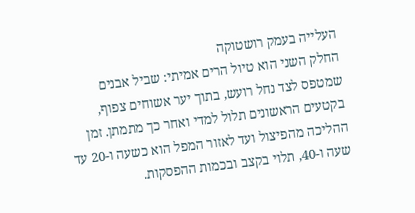העלייה בעמק רושטוקה
החלק השני הוא טיול הרים אמיתי: שביל אבנים שמטפס לצד נחל רועש, בתוך יער אשוחים צפוף, בקטעים הראשונים תלול למדי ואחר כך מתמתן. זמן ההליכה מהפיצול ועד לאזור המפל הוא כשעה ו-20 עד שעה ו-40, תלוי בקצב ובכמות ההפסקות.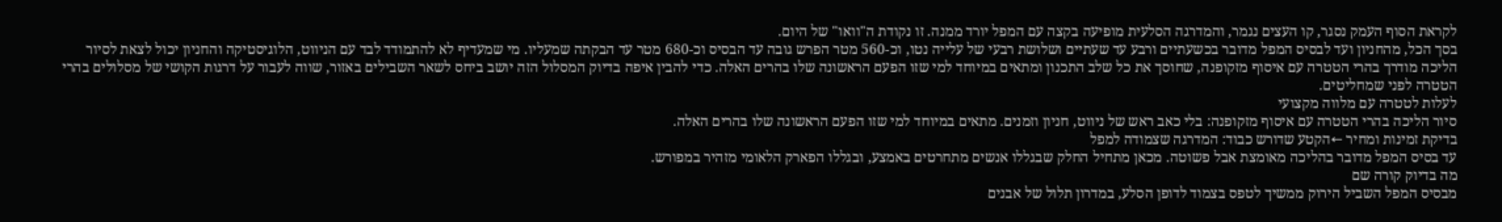לקראת הסוף העמק נסגר, קו העצים נגמר, והמדרגה הסלעית מופיעה בקצה עם המפל יורד ממנה. זו נקודת ה"וואו" של היום.
בסך הכל, מהחניון ועד לבסיס המפל מדובר בכשעתיים ורבע עד שעתיים ושלושת רבעי של עלייה נטו, וכ-560 מטר הפרש גובה עד הבסיס וכ-680 מטר עד הבקתה שמעליו. מי שמעדיף לא להתמודד לבד עם הניווט, הלוגיסטיקה והחניון יכול לצאת לסיור הליכה מודרך בהרי הטטרה עם איסוף מזקופנה, שחוסך את כל שלב התכנון ומתאים במיוחד למי שזו הפעם הראשונה שלו בהרים האלה. כדי להבין איפה בדיוק המסלול הזה יושב ביחס לשאר השבילים באזור, שווה לעבור על דרגות הקושי של מסלולים בהרי הטטרה לפני שמחליטים.
לעלות לטטרה עם מלווה מקצועי
סיור הליכה בהרי הטטרה עם איסוף מזקופנה: בלי כאב ראש של ניווט, חניון וזמנים. מתאים במיוחד למי שזו הפעם הראשונה שלו בהרים האלה.
בדיקת זמינות ומחיר ←הקטע שדורש כבוד: המדרגה שצמודה למפל
עד בסיס המפל מדובר בהליכה מאומצת אבל פשוטה. מכאן מתחיל החלק שבגללו אנשים מתחרטים באמצע, ובגללו הפארק הלאומי מזהיר במפורש.
מה בדיוק קורה שם
מבסיס המפל השביל הירוק ממשיך לטפס בצמוד לדופן הסלע, במדרון תלול של אבנים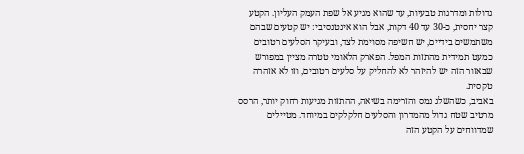גדולות ומדרגות טבעיות, עד שהוא מגיע אל שפת העמק העליון. הקטע קצר יחסית, כ-30 עד 40 דקות, אבל הוא אינטנסיבי: יש קטעים שבהם משתמשים בידיים, יש חשיפה מסוימת לצד, ובעיקר הסלעים רטובים כמעט תמידית מהתזות המפל. הפארק הלאומי טטרה מציין במפורש שבאזור הזה יש להיזהר לא להחליק על סלעים רטובים, וזו לא אזהרה טקסית.
באביב, כשהשלג נמס והזרימה בשיאה, ההתזות מגיעות רחוק יותר, הרסס מרטיב שטח גדול מהמדרון והסלעים חלקלקים במיוחד. מטיילים שמדווחים על הקטע הזה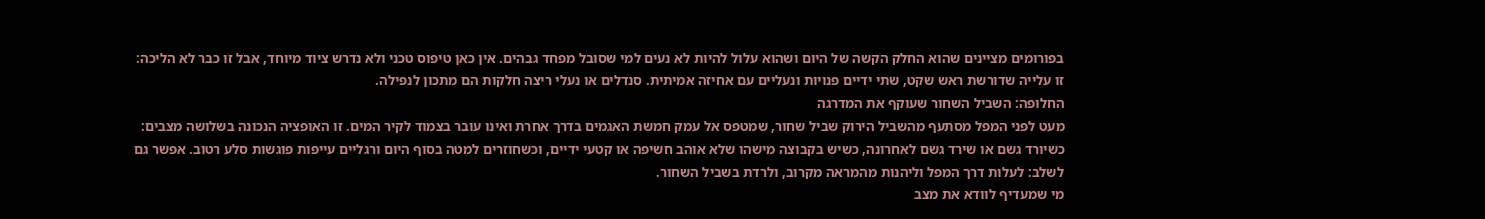בפורומים מציינים שהוא החלק הקשה של היום ושהוא עלול להיות לא נעים למי שסובל מפחד גבהים. אין כאן טיפוס טכני ולא נדרש ציוד מיוחד, אבל זו כבר לא הליכה: זו עלייה שדורשת ראש שקט, שתי ידיים פנויות ונעליים עם אחיזה אמיתית. סנדלים או נעלי ריצה חלקות הם מתכון לנפילה.
החלופה: השביל השחור שעוקף את המדרגה
מעט לפני המפל מסתעף מהשביל הירוק שביל שחור, שמטפס אל עמק חמשת האגמים בדרך אחרת ואינו עובר בצמוד לקיר המים. זו האופציה הנכונה בשלושה מצבים: כשיורד גשם או שירד גשם לאחרונה, כשיש בקבוצה מישהו שלא אוהב חשיפה או קטעי ידיים, וכשחוזרים למטה בסוף היום ורגליים עייפות פוגשות סלע רטוב. אפשר גם לשלב: לעלות דרך המפל וליהנות מהמראה מקרוב, ולרדת בשביל השחור.
מי שמעדיף לוודא את מצב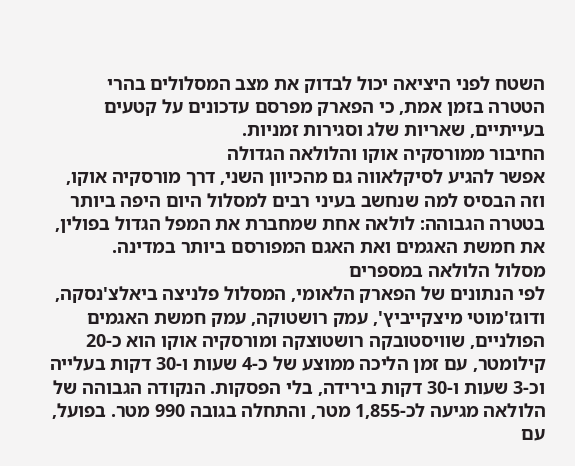השטח לפני היציאה יכול לבדוק את מצב המסלולים בהרי הטטרה בזמן אמת, כי הפארק מפרסם עדכונים על קטעים בעייתיים, שאריות שלג וסגירות זמניות.
החיבור ממורסקיה אוקו והלולאה הגדולה
אפשר להגיע לסיקלאווה גם מהכיוון השני, דרך מורסקיה אוקו, וזה הבסיס למה שנחשב בעיני רבים למסלול היום היפה ביותר בטטרה הגבוהה: לולאה אחת שמחברת את המפל הגדול בפולין, את חמשת האגמים ואת האגם המפורסם ביותר במדינה.
מסלול הלולאה במספרים
לפי הנתונים של הפארק הלאומי, המסלול פלניצה ביאלצ'נסקה, ודוגז'מוטי מיצקייביץ', עמק רושטוקה, עמק חמשת האגמים הפולניים, שוויסטובקה רושטוצקה ומורסקיה אוקו הוא כ-20 קילומטר, עם זמן הליכה ממוצע של כ-4 שעות ו-30 דקות בעלייה וכ-3 שעות ו-30 דקות בירידה, בלי הפסקות. הנקודה הגבוהה של הלולאה מגיעה לכ-1,855 מטר, והתחלה בגובה 990 מטר. בפועל, עם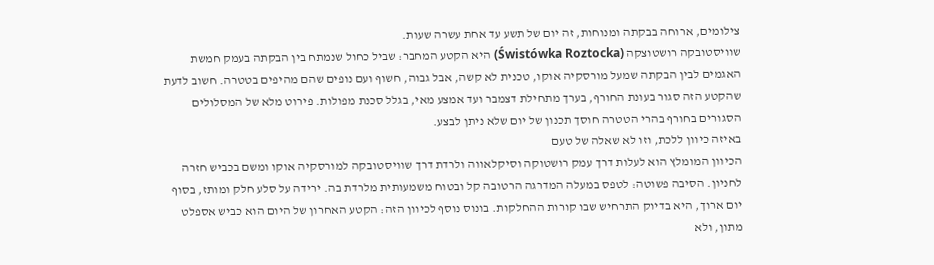צילומים, ארוחה בבקתה ומנוחות, זה יום של תשע עד אחת עשרה שעות.
שוויסטובקה רושטוצקה (Świstówka Roztocka) היא הקטע המחבר: שביל כחול שנמתח בין הבקתה בעמק חמשת האגמים לבין הבקתה שמעל מורסקיה אוקו, טכנית לא קשה, אבל גבוה, חשוף ועם נופים שהם מהיפים בטטרה. חשוב לדעת שהקטע הזה סגור בעונת החורף, בערך מתחילת דצמבר ועד אמצע מאי, בגלל סכנת מפולות. פירוט מלא של המסלולים הסגורים בחורף בהרי הטטרה חוסך תכנון של יום שלא ניתן לבצע.
באיזה כיוון ללכת, וזו לא שאלה של טעם
הכיוון המומלץ הוא לעלות דרך עמק רושטוקה וסיקלאווה ולרדת דרך שוויסטובקה למורסקיה אוקו ומשם בכביש חזרה לחניון. הסיבה פשוטה: לטפס במעלה המדרגה הרטובה קל ובטוח משמעותית מלרדת בה. ירידה על סלע חלק ומותז, בסוף יום ארוך, היא בדיוק התרחיש שבו קורות ההחלקות. בונוס נוסף לכיוון הזה: הקטע האחרון של היום הוא כביש אספלט מתון, ולא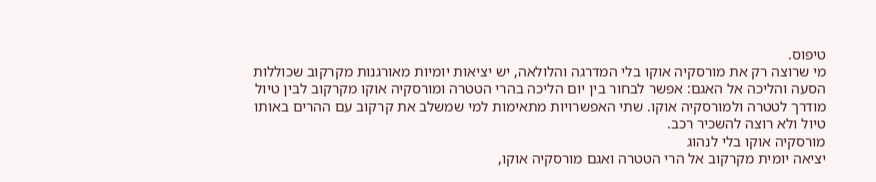טיפוס.
מי שרוצה רק את מורסקיה אוקו בלי המדרגה והלולאה, יש יציאות יומיות מאורגנות מקרקוב שכוללות הסעה והליכה אל האגם: אפשר לבחור בין יום הליכה בהרי הטטרה ומורסקיה אוקו מקרקוב לבין טיול מודרך לטטרה ולמורסקיה אוקו. שתי האפשרויות מתאימות למי שמשלב את קרקוב עם ההרים באותו טיול ולא רוצה להשכיר רכב.
מורסקיה אוקו בלי לנהוג
יציאה יומית מקרקוב אל הרי הטטרה ואגם מורסקיה אוקו,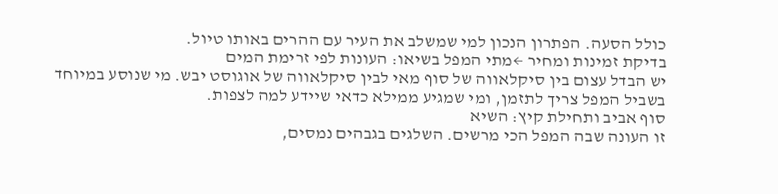כולל הסעה. הפתרון הנכון למי שמשלב את העיר עם ההרים באותו טיול.
בדיקת זמינות ומחיר ←מתי המפל בשיאו: העונות לפי זרימת המים
יש הבדל עצום בין סיקלאווה של סוף מאי לבין סיקלאווה של אוגוסט יבש. מי שנוסע במיוחד בשביל המפל צריך לתזמן, ומי שמגיע ממילא כדאי שיידע למה לצפות.
סוף אביב ותחילת קיץ: השיא
זו העונה שבה המפל הכי מרשים. השלגים בגבהים נמסים,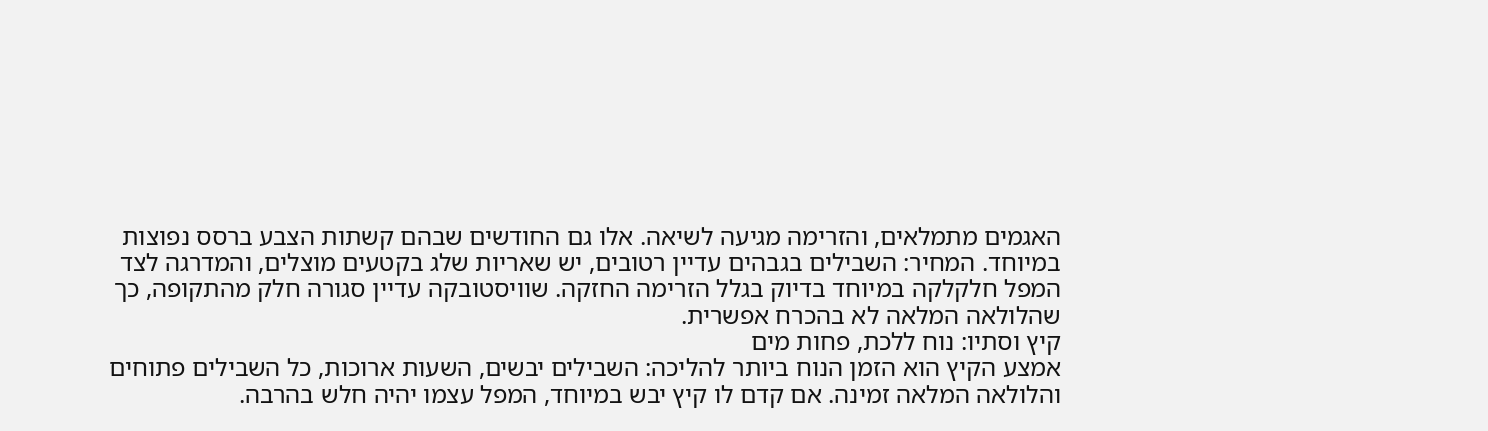האגמים מתמלאים, והזרימה מגיעה לשיאה. אלו גם החודשים שבהם קשתות הצבע ברסס נפוצות במיוחד. המחיר: השבילים בגבהים עדיין רטובים, יש שאריות שלג בקטעים מוצלים, והמדרגה לצד המפל חלקלקה במיוחד בדיוק בגלל הזרימה החזקה. שוויסטובקה עדיין סגורה חלק מהתקופה, כך שהלולאה המלאה לא בהכרח אפשרית.
קיץ וסתיו: נוח ללכת, פחות מים
אמצע הקיץ הוא הזמן הנוח ביותר להליכה: השבילים יבשים, השעות ארוכות, כל השבילים פתוחים והלולאה המלאה זמינה. אם קדם לו קיץ יבש במיוחד, המפל עצמו יהיה חלש בהרבה.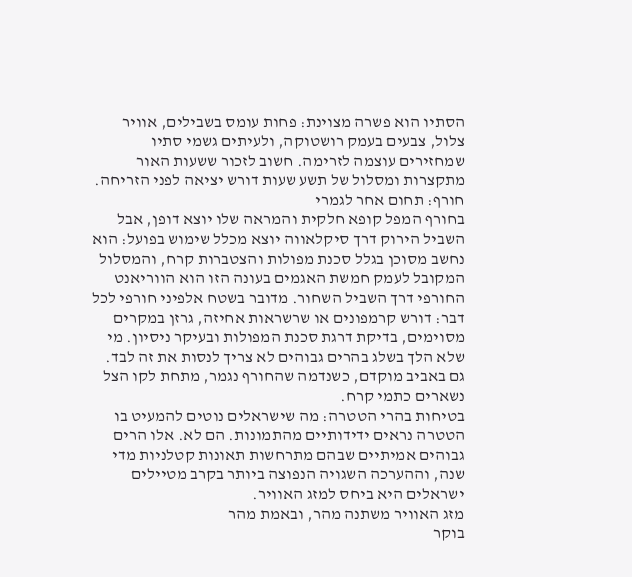הסתיו הוא פשרה מצוינת: פחות עומס בשבילים, אוויר צלול, צבעים בעמק רושטוקה, ולעיתים גשמי סתיו שמחזירים עוצמה לזרימה. חשוב לזכור ששעות האור מתקצרות ומסלול של תשע שעות דורש יציאה לפני הזריחה.
חורף: תחום אחר לגמרי
בחורף המפל קופא חלקית והמראה שלו יוצא דופן, אבל השביל הירוק דרך סיקלאווה יוצא מכלל שימוש בפועל: הוא נחשב מסוכן בגלל סכנת מפולות והצטברות קרח, והמסלול המקובל לעמק חמשת האגמים בעונה הזו הוא הווריאנט החורפי דרך השביל השחור. מדובר בשטח אלפיני חורפי לכל דבר: דורש קרמפונים או שרשראות אחיזה, גרזן במקרים מסוימים, בדיקת דרגת סכנת המפולות ובעיקר ניסיון. מי שלא הלך בשלג בהרים גבוהים לא צריך לנסות את זה לבד. גם באביב מוקדם, כשנדמה שהחורף נגמר, מתחת לקו הצל נשארים כתמי קרח.
בטיחות בהרי הטטרה: מה שישראלים נוטים להמעיט בו
הטטרה נראים ידידותיים מהתמונות. הם לא. אלו הרים גבוהים אמיתיים שבהם מתרחשות תאונות קטלניות מדי שנה, וההערכה השגויה הנפוצה ביותר בקרב מטיילים ישראלים היא ביחס למזג האוויר.
מזג האוויר משתנה מהר, ובאמת מהר
בוקר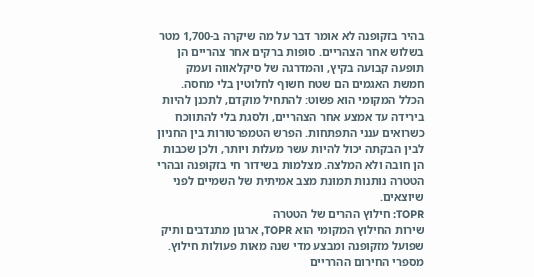בהיר בזקופנה לא אומר דבר על מה שיקרה ב-1,700 מטר בשלוש אחר הצהריים. סופות ברקים אחר צהריים הן תופעה קבועה בקיץ, והמדרגה של סיקלאווה ועמק חמשת האגמים הם שטח חשוף לחלוטין בלי מחסה. הכלל המקומי הוא פשוט: להתחיל מוקדם, לתכנן להיות בירידה עד אמצע אחר הצהריים, ולסגת בלי להתווכח כשרואים ענני התפתחות. הפרש הטמפרטורות בין החניון לבין הבקתה יכול להיות עשר מעלות ויותר, ולכן שכבות הן חובה ולא המלצה. מצלמות בשידור חי בזקופנה ובהרי הטטרה נותנות תמונת מצב אמיתית של השמיים לפני שיוצאים.
TOPR: חילוץ ההרים של הטטרה
שירות החילוץ המקומי הוא TOPR, ארגון מתנדבים ותיק שפועל מזקופנה ומבצע מדי שנה מאות פעולות חילוץ. מספרי החירום ההרריים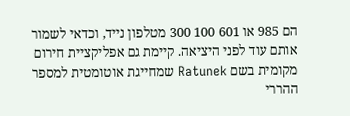הם 985 או 601 100 300 מטלפון נייד, וכדאי לשמור אותם עוד לפני היציאה. קיימת גם אפליקציית חירום מקומית בשם Ratunek שמחייגת אוטומטית למספר ההררי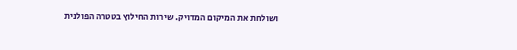ושולחת את המיקום המדויק. שירות החילוץ בטטרה הפולנית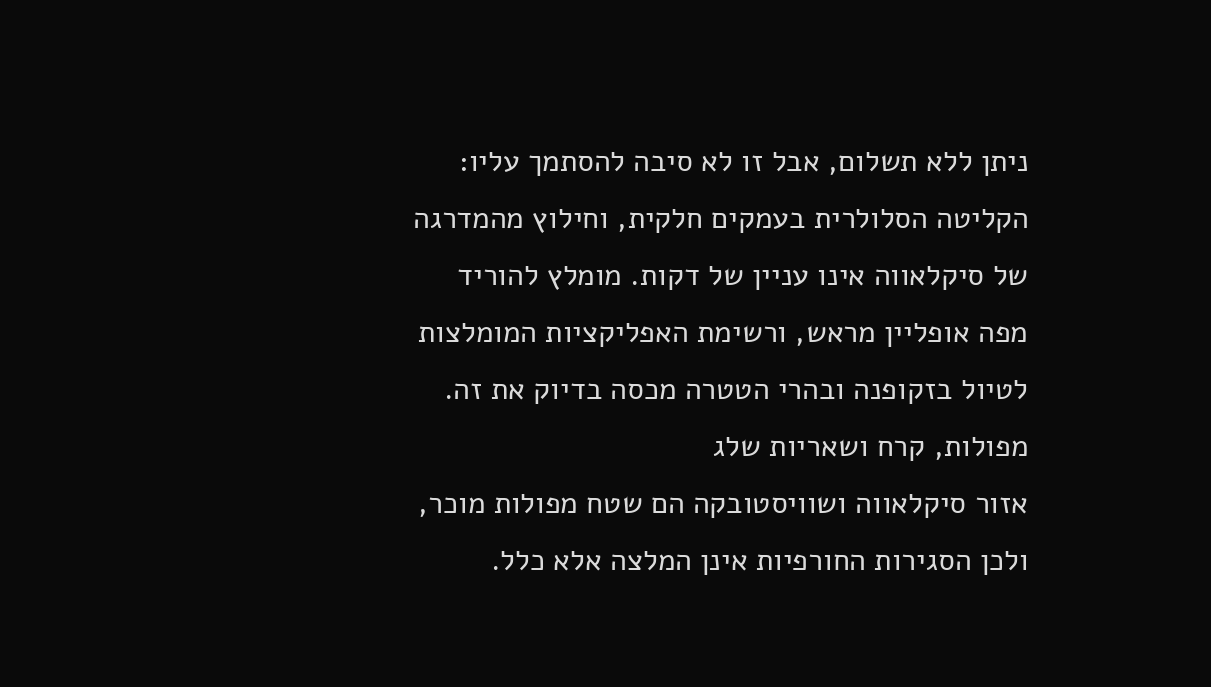ניתן ללא תשלום, אבל זו לא סיבה להסתמך עליו: הקליטה הסלולרית בעמקים חלקית, וחילוץ מהמדרגה של סיקלאווה אינו עניין של דקות. מומלץ להוריד מפה אופליין מראש, ורשימת האפליקציות המומלצות לטיול בזקופנה ובהרי הטטרה מכסה בדיוק את זה.
מפולות, קרח ושאריות שלג
אזור סיקלאווה ושוויסטובקה הם שטח מפולות מוכר, ולכן הסגירות החורפיות אינן המלצה אלא כלל.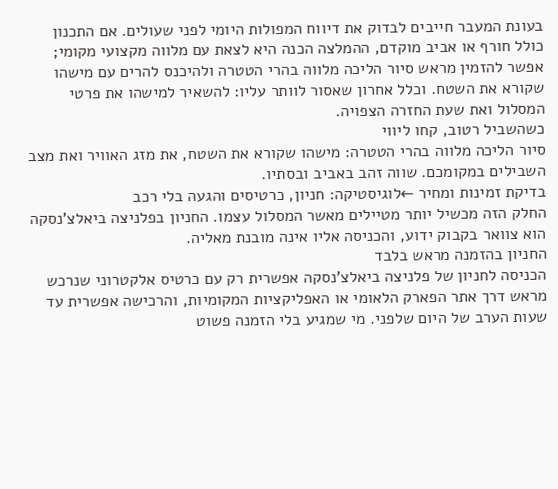בעונת המעבר חייבים לבדוק את דיווח המפולות היומי לפני שעולים. אם התכנון כולל חורף או אביב מוקדם, ההמלצה הכנה היא לצאת עם מלווה מקצועי מקומי; אפשר להזמין מראש סיור הליכה מלווה בהרי הטטרה ולהיכנס להרים עם מישהו שקורא את השטח. וכלל אחרון שאסור לוותר עליו: להשאיר למישהו את פרטי המסלול ואת שעת החזרה הצפויה.
כשהשביל רטוב, קחו ליווי
סיור הליכה מלווה בהרי הטטרה: מישהו שקורא את השטח, את מזג האוויר ואת מצב השבילים במקומכם. שווה זהב באביב ובסתיו.
בדיקת זמינות ומחיר ←לוגיסטיקה: חניון, כרטיסים והגעה בלי רכב
החלק הזה מכשיל יותר מטיילים מאשר המסלול עצמו. החניון בפלניצה ביאלצ'נסקה הוא צוואר בקבוק ידוע, והכניסה אליו אינה מובנת מאליה.
החניון בהזמנה מראש בלבד
הכניסה לחניון של פלניצה ביאלצ'נסקה אפשרית רק עם כרטיס אלקטרוני שנרכש מראש דרך אתר הפארק הלאומי או האפליקציות המקומיות, והרכישה אפשרית עד שעות הערב של היום שלפני. מי שמגיע בלי הזמנה פשוט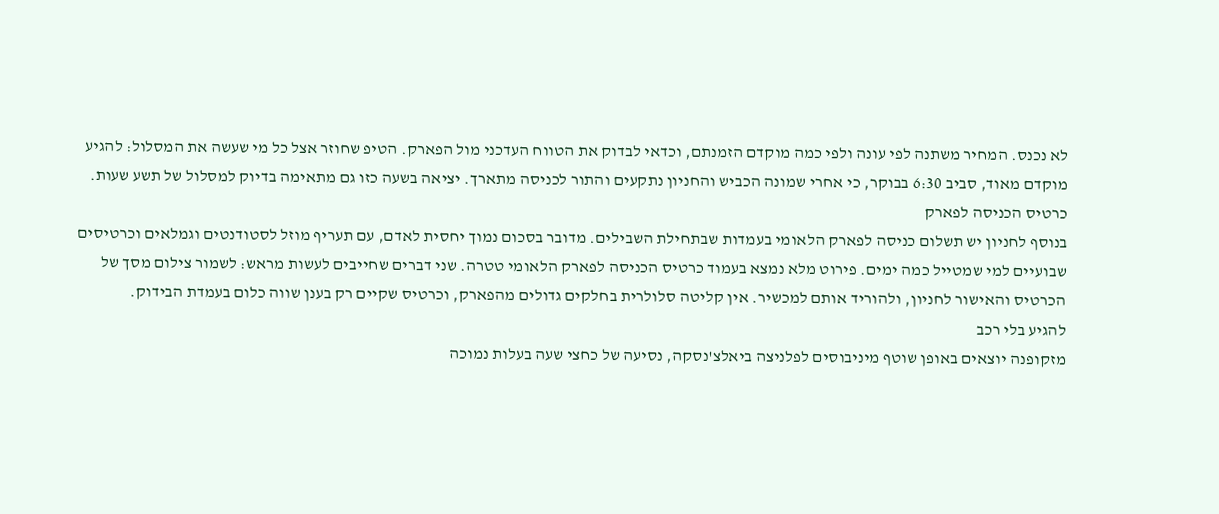לא נכנס. המחיר משתנה לפי עונה ולפי כמה מוקדם הזמנתם, וכדאי לבדוק את הטווח העדכני מול הפארק. הטיפ שחוזר אצל כל מי שעשה את המסלול: להגיע מוקדם מאוד, סביב 6:30 בבוקר, כי אחרי שמונה הכביש והחניון נתקעים והתור לכניסה מתארך. יציאה בשעה כזו גם מתאימה בדיוק למסלול של תשע שעות.
כרטיס הכניסה לפארק
בנוסף לחניון יש תשלום כניסה לפארק הלאומי בעמדות שבתחילת השבילים. מדובר בסכום נמוך יחסית לאדם, עם תעריף מוזל לסטודנטים וגמלאים וכרטיסים שבועיים למי שמטייל כמה ימים. פירוט מלא נמצא בעמוד כרטיס הכניסה לפארק הלאומי טטרה. שני דברים שחייבים לעשות מראש: לשמור צילום מסך של הכרטיס והאישור לחניון, ולהוריד אותם למכשיר. אין קליטה סלולרית בחלקים גדולים מהפארק, וכרטיס שקיים רק בענן שווה כלום בעמדת הבידוק.
להגיע בלי רכב
מזקופנה יוצאים באופן שוטף מיניבוסים לפלניצה ביאלצ'נסקה, נסיעה של כחצי שעה בעלות נמוכה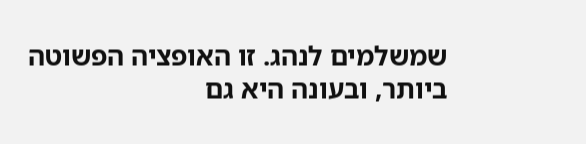שמשלמים לנהג. זו האופציה הפשוטה ביותר, ובעונה היא גם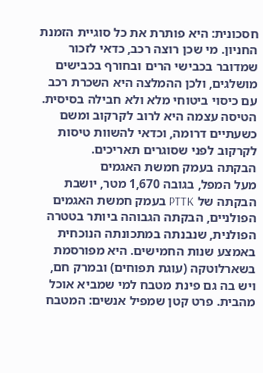חסכונית: היא פותרת את כל סוגיית הזמנת החניון. מי שכן רוצה רכב, כדאי לזכור שמדובר בכבישי הרים ובחורף בכבישים מושלגים, ולכן ההמלצה היא השכרת רכב עם כיסוי ביטוחי מלא ולא חבילה בסיסית. הטיסה עצמה היא לרוב לקרקוב ומשם כשעתיים דרומה, וכדאי להשוות טיסות לקרקוב לפני שסוגרים תאריכים.
הבקתה בעמק חמשת האגמים
מעל המפל, בגובה 1,670 מטר, יושבת הבקתה של PTTK בעמק חמשת האגמים הפולניים, הבקתה הגבוהה ביותר בטטרה הפולנית, שנבנתה במתכונתה הנוכחית באמצע שנות החמישים. היא מפורסמת בשארלוטקה (עוגת תפוחים) ובמרק חם, ויש בה גם פינת מטבח למי שמביא אוכל מהבית. פרט קטן שמפיל אנשים: המטבח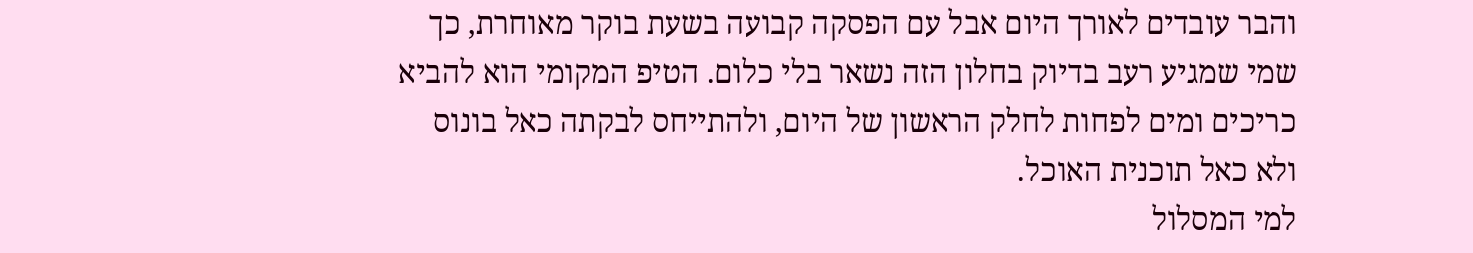והבר עובדים לאורך היום אבל עם הפסקה קבועה בשעת בוקר מאוחרת, כך שמי שמגיע רעב בדיוק בחלון הזה נשאר בלי כלום. הטיפ המקומי הוא להביא כריכים ומים לפחות לחלק הראשון של היום, ולהתייחס לבקתה כאל בונוס ולא כאל תוכנית האוכל.
למי המסלול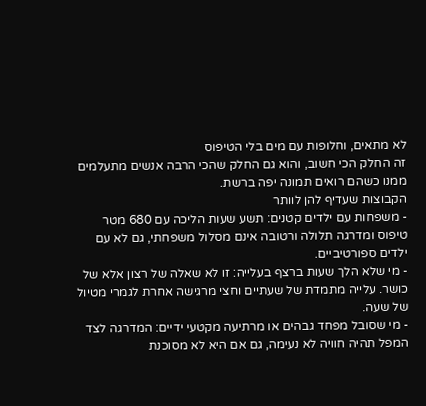לא מתאים, וחלופות עם מים בלי הטיפוס
זה החלק הכי חשוב, והוא גם החלק שהכי הרבה אנשים מתעלמים ממנו כשהם רואים תמונה יפה ברשת.
הקבוצות שעדיף להן לוותר
- משפחות עם ילדים קטנים: תשע שעות הליכה עם 680 מטר טיפוס ומדרגה תלולה ורטובה אינם מסלול משפחתי, גם לא עם ילדים ספורטיביים.
- מי שלא הלך שעות ברצף בעלייה: זו לא שאלה של רצון אלא של כושר. עלייה מתמדת של שעתיים וחצי מרגישה אחרת לגמרי מטיול של שעה.
- מי שסובל מפחד גבהים או מרתיעה מקטעי ידיים: המדרגה לצד המפל תהיה חוויה לא נעימה, גם אם היא לא מסוכנת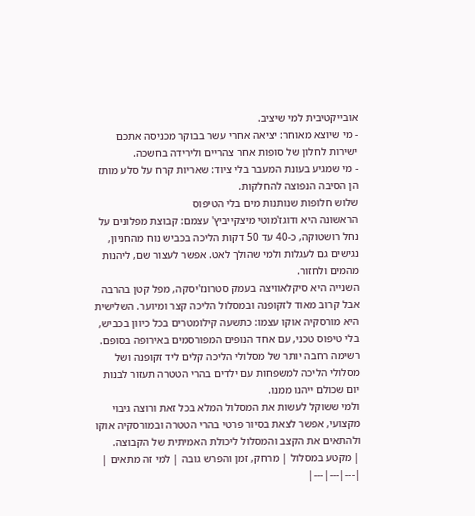אובייקטיבית למי שיציב.
- מי שיוצא מאוחר: יציאה אחרי עשר בבוקר מכניסה אתכם ישירות לחלון של סופות אחר צהריים ולירידה בחשכה.
- מי שמגיע בעונת המעבר בלי ציוד: שאריות קרח על סלע מותז הן הסיבה הנפוצה להחלקות.
שלוש חלופות שנותנות מים בלי הטיפוס
הראשונה היא ודוגז'מוטי מיצקייביץ' עצמם: קבוצת מפלונים על נחל רושטוקה, כ-40 עד 50 דקות הליכה בכביש נוח מהחניון, נגישים גם לעגלות ולמי שהולך לאט. אפשר לעצור שם, ליהנות מהמים ולחזור.
השנייה היא סיקלאוויצה בעמק סטרונז'יסקה, מפל קטן בהרבה אבל קרוב מאוד לזקופנה ובמסלול הליכה קצר ומיוער. השלישית היא מורסקיה אוקו עצמו: כתשעה קילומטרים בכל כיוון בכביש, בלי טיפוס טכני, עם אחד הנופים המפורסמים באירופה בסופם. רשימה רחבה יותר של מסלולי הליכה קלים ליד זקופנה ושל מסלולי הליכה למשפחות עם ילדים בהרי הטטרה תעזור לבנות יום שכולם ייהנו ממנו.
ולמי ששוקל לעשות את המסלול המלא בכל זאת ורוצה גיבוי מקצועי, אפשר לצאת בסיור פרטי בהרי הטטרה ובמורסקיה אוקו ולהתאים את הקצב והמסלול ליכולת האמיתית של הקבוצה.
| מקטע במסלול | מרחק, זמן והפרש גובה | למי זה מתאים |
|---|---|---|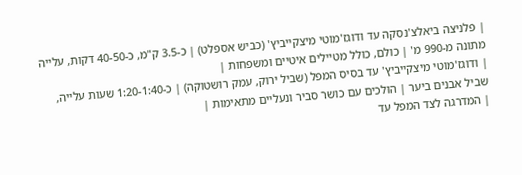| פלניצה ביאלצ'נסקה עד ודוגז'מוטי מיצקייביץ' (כביש אספלט) | כ-3.5 ק"מ, כ-40-50 דקות, עלייה מתונה מ-990 מ' | כולם, כולל מטיילים איטיים ומשפחות |
| ודוגז'מוטי מיצקייביץ' עד בסיס המפל (שביל ירוק, עמק רושטוקה) | כ-1:20-1:40 שעות עלייה, שביל אבנים ביער | הולכים עם כושר סביר ונעליים מתאימות |
| המדרגה לצד המפל עד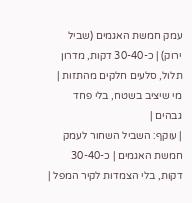עמק חמשת האגמים (שביל ירוק) | כ-30-40 דקות, מדרון תלול, סלעים חלקים מהתזות | מי שיציב בשטח, בלי פחד גבהים |
| עוקף: השביל השחור לעמק חמשת האגמים | כ-30-40 דקות, בלי הצמדות לקיר המפל |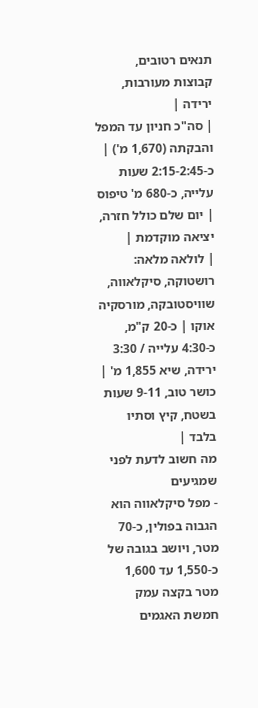תנאים רטובים, קבוצות מעורבות, ירידה |
| סה"כ חניון עד המפל והבקתה (1,670 מ') | כ-2:15-2:45 שעות עלייה, כ-680 מ' טיפוס | יום שלם כולל חזרה, יציאה מוקדמת |
| לולאה מלאה: רושטוקה, סיקלאווה, שוויסטובקה, מורסקיה אוקו | כ-20 ק"מ, כ-4:30 עלייה / 3:30 ירידה, שיא 1,855 מ' | כושר טוב, 9-11 שעות בשטח, קיץ וסתיו בלבד |
מה חשוב לדעת לפני שמגיעים
- מפל סיקלאווה הוא הגבוה בפולין, כ-70 מטר, ויושב בגובה של כ-1,550 עד 1,600 מטר בקצה עמק חמשת האגמים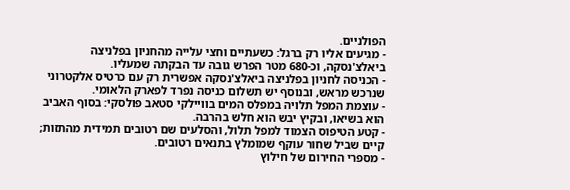הפולניים.
- מגיעים אליו רק ברגל: כשעתיים וחצי עלייה מהחניון בפלניצה ביאלצ'נסקה, וכ-680 מטר הפרש גובה עד הבקתה שמעליו.
- הכניסה לחניון בפלניצה ביאלצ'נסקה אפשרית רק עם כרטיס אלקטרוני שנרכש מראש, ובנוסף יש תשלום כניסה נפרד לפארק הלאומי.
- עוצמת המפל תלויה במפלס המים בוויילקי סטאב פולסקי: בסוף האביב הוא בשיאו, ובקיץ יבש הוא חלש בהרבה.
- קטע הטיפוס הצמוד למפל תלול, והסלעים שם רטובים תמידית מהתזות; קיים שביל שחור עוקף שמומלץ בתנאים רטובים.
- מספרי החירום של חילוץ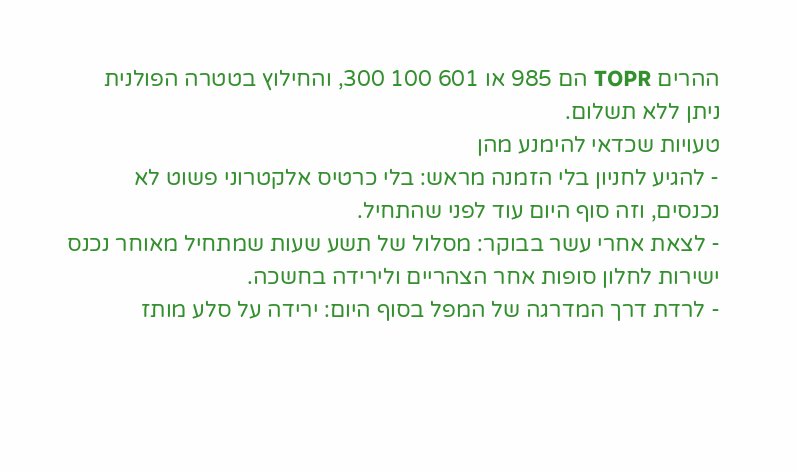ההרים TOPR הם 985 או 601 100 300, והחילוץ בטטרה הפולנית ניתן ללא תשלום.
טעויות שכדאי להימנע מהן
- להגיע לחניון בלי הזמנה מראש: בלי כרטיס אלקטרוני פשוט לא נכנסים, וזה סוף היום עוד לפני שהתחיל.
- לצאת אחרי עשר בבוקר: מסלול של תשע שעות שמתחיל מאוחר נכנס ישירות לחלון סופות אחר הצהריים ולירידה בחשכה.
- לרדת דרך המדרגה של המפל בסוף היום: ירידה על סלע מותז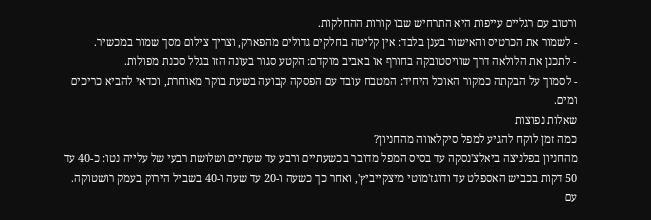ורטוב עם רגליים עייפות היא התרחיש שבו קורות ההחלקות.
- לשמור את הכרטיס והאישור בענן בלבד: אין קליטה בחלקים גדולים מהפארק, וצריך צילום מסך שמור במכשיר.
- לתכנן את הלולאה דרך שוויסטובקה בחורף או באביב מוקדם: הקטע סגור בעונה הזו בגלל סכנת מפולות.
- לסמוך על הבקתה כמקור האוכל היחיד: המטבח עובד עם הפסקה קבועה בשעת בוקר מאוחרת, וכדאי להביא כריכים ומים.
שאלות נפוצות
כמה זמן לוקח להגיע למפל סיקלאווה מהחניון?
מהחניון בפלניצה ביאלצ'נסקה עד בסיס המפל מדובר בכשעתיים ורבע עד שעתיים ושלושת רבעי של עלייה נטו: כ-40 עד 50 דקות בכביש האספלט עד ודוגז'מוטי מיצקייביץ', ואחר כך כשעה ו-20 עד שעה ו-40 בשביל הירוק בעמק רושטוקה. עם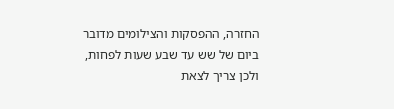החזרה, ההפסקות והצילומים מדובר ביום של שש עד שבע שעות לפחות, ולכן צריך לצאת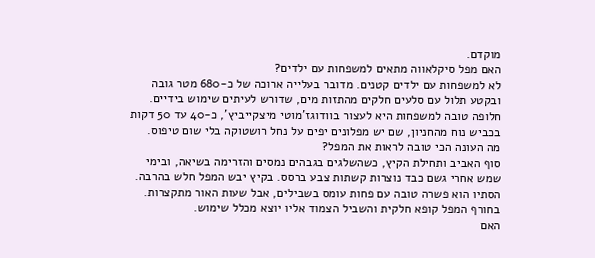מוקדם.
האם מפל סיקלאווה מתאים למשפחות עם ילדים?
לא למשפחות עם ילדים קטנים. מדובר בעלייה ארוכה של כ-680 מטר גובה ובקטע תלול עם סלעים חלקים מהתזות מים, שדורש לעיתים שימוש בידיים. חלופה טובה למשפחות היא לעצור בוודוגז'מוטי מיצקייביץ', כ-40 עד 50 דקות בכביש נוח מהחניון, שם יש מפלונים יפים על נחל רושטוקה בלי שום טיפוס.
מה העונה הכי טובה לראות את המפל?
סוף האביב ותחילת הקיץ, כשהשלגים בגבהים נמסים והזרימה בשיאה, ובימי שמש אחרי גשם כבד נוצרות קשתות צבע ברסס. בקיץ יבש המפל חלש בהרבה. הסתיו הוא פשרה טובה עם פחות עומס בשבילים, אבל שעות האור מתקצרות. בחורף המפל קופא חלקית והשביל הצמוד אליו יוצא מכלל שימוש.
האם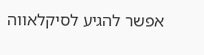אפשר להגיע לסיקלאווה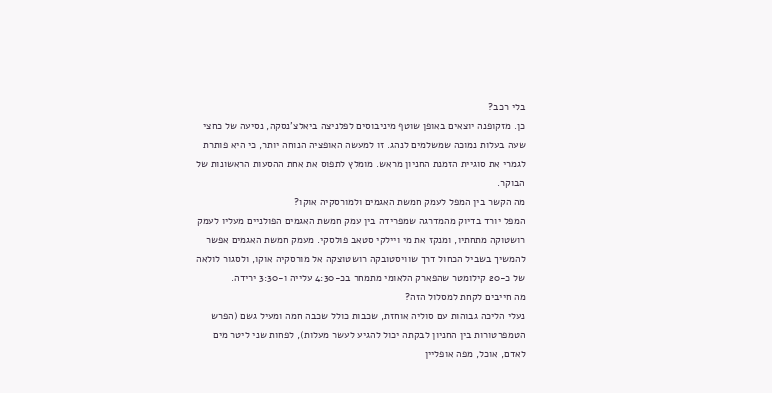בלי רכב?
כן. מזקופנה יוצאים באופן שוטף מיניבוסים לפלניצה ביאלצ'נסקה, נסיעה של כחצי שעה בעלות נמוכה שמשלמים לנהג. זו למעשה האופציה הנוחה יותר, כי היא פותרת לגמרי את סוגיית הזמנת החניון מראש. מומלץ לתפוס את אחת ההסעות הראשונות של הבוקר.
מה הקשר בין המפל לעמק חמשת האגמים ולמורסקיה אוקו?
המפל יורד בדיוק מהמדרגה שמפרידה בין עמק חמשת האגמים הפולניים מעליו לעמק רושטוקה מתחתיו, ומנקז את מי ויילקי סטאב פולסקי. מעמק חמשת האגמים אפשר להמשיך בשביל הכחול דרך שוויסטובקה רושטוצקה אל מורסקיה אוקו, ולסגור לולאה של כ-20 קילומטר שהפארק הלאומי מתמחר בכ-4:30 עלייה ו-3:30 ירידה.
מה חייבים לקחת למסלול הזה?
נעלי הליכה גבוהות עם סוליה אוחזת, שכבות כולל שכבה חמה ומעיל גשם (הפרש הטמפרטורות בין החניון לבקתה יכול להגיע לעשר מעלות), לפחות שני ליטר מים לאדם, אוכל, מפה אופליין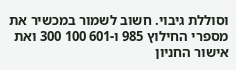וסוללת גיבוי. חשוב לשמור במכשיר את מספרי החילוץ 985 ו-601 100 300 ואת אישור החניון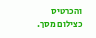והכרטיס כצילום מסך.